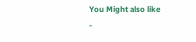You Might also like
-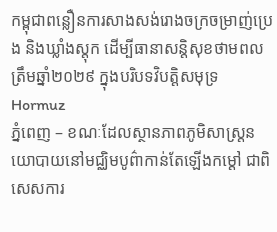កម្ពុជាពន្លឿនការសាងសង់រោងចក្រចម្រាញ់ប្រេង និងឃ្លាំងស្តុក ដើម្បីធានាសន្តិសុខថាមពលត្រឹមឆ្នាំ២០២៩ ក្នុងបរិបទវិបត្តិសមុទ្រ Hormuz
ភ្នំពេញ – ខណៈដែលស្ថានភាពភូមិសាស្ត្រនយោបាយនៅមជ្ឈិមបូព៌ាកាន់តែឡើងកម្ដៅ ជាពិសេសការ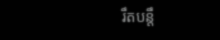រឹតបន្តឹ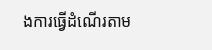ងការធ្វើដំណើរតាម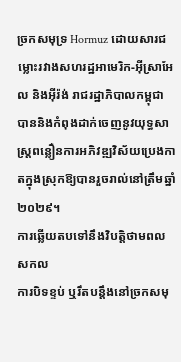ច្រកសមុទ្រ Hormuz ដោយសារជម្លោះរវាងសហរដ្ឋអាមេរិក-អ៊ីស្រាអែល និងអ៊ីរ៉ង់ រាជរដ្ឋាភិបាលកម្ពុជាបាននិងកំពុងដាក់ចេញនូវយុទ្ធសាស្ត្រពន្លឿនការអភិវឌ្ឍវិស័យប្រេងកាតក្នុងស្រុកឱ្យបានរួចរាល់នៅត្រឹមឆ្នាំ២០២៩។
ការឆ្លើយតបទៅនឹងវិបត្តិថាមពលសកល
ការបិទខ្ទប់ ឬរឹតបន្តឹងនៅច្រកសមុ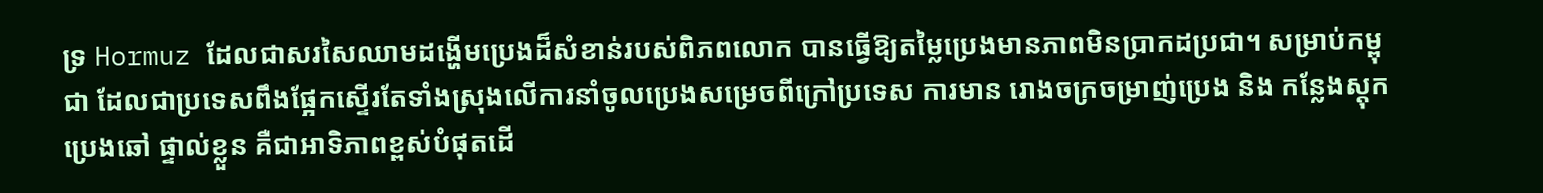ទ្រ Hormuz ដែលជាសរសៃឈាមដង្ហើមប្រេងដ៏សំខាន់របស់ពិភពលោក បានធ្វើឱ្យតម្លៃប្រេងមានភាពមិនប្រាកដប្រជា។ សម្រាប់កម្ពុជា ដែលជាប្រទេសពឹងផ្អែកស្ទើរតែទាំងស្រុងលើការនាំចូលប្រេងសម្រេចពីក្រៅប្រទេស ការមាន រោងចក្រចម្រាញ់ប្រេង និង កន្លែងស្តុកប្រេងឆៅ ផ្ទាល់ខ្លួន គឺជាអាទិភាពខ្ពស់បំផុតដើ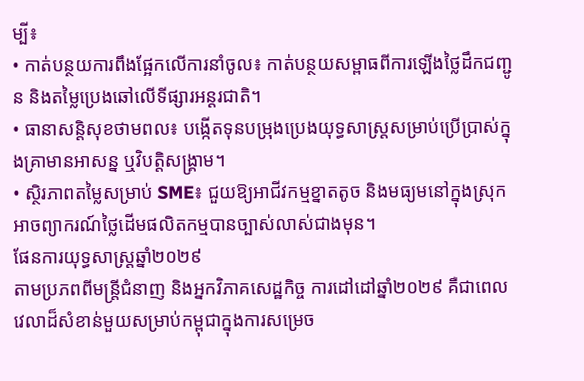ម្បី៖
• កាត់បន្ថយការពឹងផ្អែកលើការនាំចូល៖ កាត់បន្ថយសម្ពាធពីការឡើងថ្លៃដឹកជញ្ជូន និងតម្លៃប្រេងឆៅលើទីផ្សារអន្តរជាតិ។
• ធានាសន្តិសុខថាមពល៖ បង្កើតទុនបម្រុងប្រេងយុទ្ធសាស្ត្រសម្រាប់ប្រើប្រាស់ក្នុងគ្រាមានអាសន្ន ឬវិបត្តិសង្គ្រាម។
• ស្ថិរភាពតម្លៃសម្រាប់ SME៖ ជួយឱ្យអាជីវកម្មខ្នាតតូច និងមធ្យមនៅក្នុងស្រុក អាចព្យាករណ៍ថ្លៃដើមផលិតកម្មបានច្បាស់លាស់ជាងមុន។
ផែនការយុទ្ធសាស្ត្រឆ្នាំ២០២៩
តាមប្រភពពីមន្ត្រីជំនាញ និងអ្នកវិភាគសេដ្ឋកិច្ច ការដៅដៅឆ្នាំ២០២៩ គឺជាពេលវេលាដ៏សំខាន់មួយសម្រាប់កម្ពុជាក្នុងការសម្រេច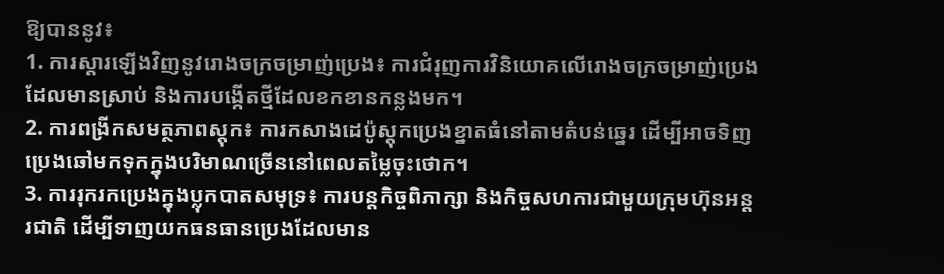ឱ្យបាននូវ៖
1. ការស្តារឡើងវិញនូវរោងចក្រចម្រាញ់ប្រេង៖ ការជំរុញការវិនិយោគលើរោងចក្រចម្រាញ់ប្រេងដែលមានស្រាប់ និងការបង្កើតថ្មីដែលខកខានកន្លងមក។
2. ការពង្រីកសមត្ថភាពស្តុក៖ ការកសាងដេប៉ូស្តុកប្រេងខ្នាតធំនៅតាមតំបន់ឆ្នេរ ដើម្បីអាចទិញប្រេងឆៅមកទុកក្នុងបរិមាណច្រើននៅពេលតម្លៃចុះថោក។
3. ការរុករកប្រេងក្នុងប្លុកបាតសមុទ្រ៖ ការបន្តកិច្ចពិភាក្សា និងកិច្ចសហការជាមួយក្រុមហ៊ុនអន្តរជាតិ ដើម្បីទាញយកធនធានប្រេងដែលមាន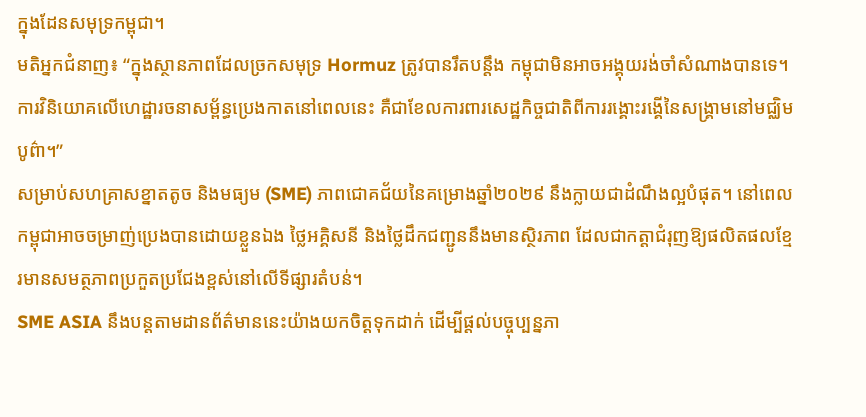ក្នុងដែនសមុទ្រកម្ពុជា។
មតិអ្នកជំនាញ៖ “ក្នុងស្ថានភាពដែលច្រកសមុទ្រ Hormuz ត្រូវបានរឹតបន្តឹង កម្ពុជាមិនអាចអង្គុយរង់ចាំសំណាងបានទេ។ ការវិនិយោគលើហេដ្ឋារចនាសម្ព័ន្ធប្រេងកាតនៅពេលនេះ គឺជាខែលការពារសេដ្ឋកិច្ចជាតិពីការរង្គោះរង្គើនៃសង្គ្រាមនៅមជ្ឈិមបូព៌ា។”
សម្រាប់សហគ្រាសខ្នាតតូច និងមធ្យម (SME) ភាពជោគជ័យនៃគម្រោងឆ្នាំ២០២៩ នឹងក្លាយជាដំណឹងល្អបំផុត។ នៅពេលកម្ពុជាអាចចម្រាញ់ប្រេងបានដោយខ្លួនឯង ថ្លៃអគ្គិសនី និងថ្លៃដឹកជញ្ជូននឹងមានស្ថិរភាព ដែលជាកត្តាជំរុញឱ្យផលិតផលខ្មែរមានសមត្ថភាពប្រកួតប្រជែងខ្ពស់នៅលើទីផ្សារតំបន់។
SME ASIA នឹងបន្តតាមដានព័ត៌មាននេះយ៉ាងយកចិត្តទុកដាក់ ដើម្បីផ្តល់បច្ចុប្បន្នភា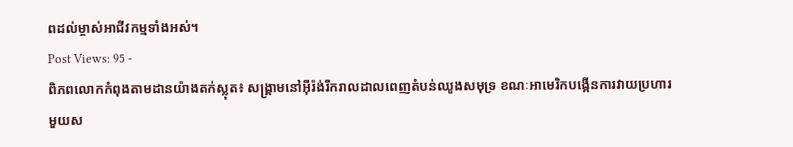ពដល់ម្ចាស់អាជីវកម្មទាំងអស់។
Post Views: 95 -
ពិភពលោកកំពុងតាមដានយ៉ាងតក់ស្លុត៖ សង្គ្រាមនៅអ៊ីរ៉ង់រីករាលដាលពេញតំបន់ឈូងសមុទ្រ ខណៈអាមេរិកបង្កើនការវាយប្រហារ
មួយស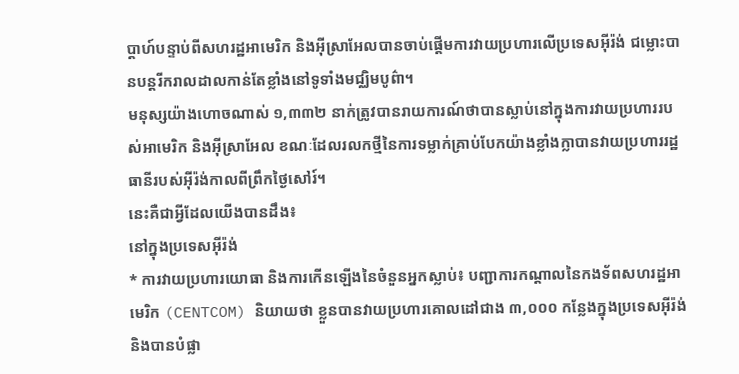ប្តាហ៍បន្ទាប់ពីសហរដ្ឋអាមេរិក និងអ៊ីស្រាអែលបានចាប់ផ្តើមការវាយប្រហារលើប្រទេសអ៊ីរ៉ង់ ជម្លោះបានបន្តរីករាលដាលកាន់តែខ្លាំងនៅទូទាំងមជ្ឈិមបូព៌ា។
មនុស្សយ៉ាងហោចណាស់ ១,៣៣២ នាក់ត្រូវបានរាយការណ៍ថាបានស្លាប់នៅក្នុងការវាយប្រហាររបស់អាមេរិក និងអ៊ីស្រាអែល ខណៈដែលរលកថ្មីនៃការទម្លាក់គ្រាប់បែកយ៉ាងខ្លាំងក្លាបានវាយប្រហាររដ្ឋធានីរបស់អ៊ីរ៉ង់កាលពីព្រឹកថ្ងៃសៅរ៍។
នេះគឺជាអ្វីដែលយើងបានដឹង៖
នៅក្នុងប្រទេសអ៊ីរ៉ង់
* ការវាយប្រហារយោធា និងការកើនឡើងនៃចំនួនអ្នកស្លាប់៖ បញ្ជាការកណ្តាលនៃកងទ័ពសហរដ្ឋអាមេរិក (CENTCOM) និយាយថា ខ្លួនបានវាយប្រហារគោលដៅជាង ៣,០០០ កន្លែងក្នុងប្រទេសអ៊ីរ៉ង់ និងបានបំផ្លា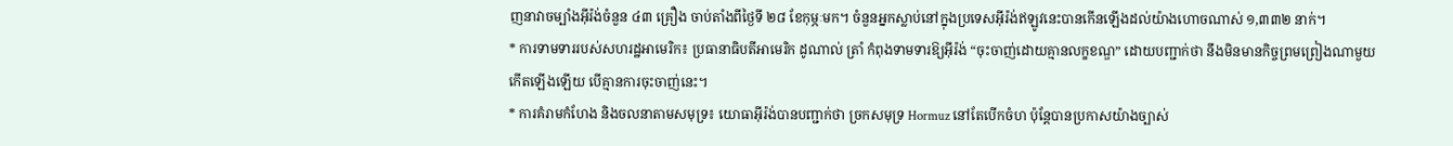ញនាវាចម្បាំងអ៊ីរ៉ង់ចំនួន ៤៣ គ្រឿង ចាប់តាំងពីថ្ងៃទី ២៨ ខែកុម្ភៈមក។ ចំនួនអ្នកស្លាប់នៅក្នុងប្រទេសអ៊ីរ៉ង់ឥឡូវនេះបានកើនឡើងដល់យ៉ាងហោចណាស់ ១,៣៣២ នាក់។
* ការទាមទាររបស់សហរដ្ឋអាមេរិក៖ ប្រធានាធិបតីអាមេរិក ដូណាល់ ត្រាំ កំពុងទាមទារឱ្យអ៊ីរ៉ង់ “ចុះចាញ់ដោយគ្មានលក្ខខណ្ឌ” ដោយបញ្ជាក់ថា នឹងមិនមានកិច្ចព្រមព្រៀងណាមួយកើតឡើងឡើយ បើគ្មានការចុះចាញ់នេះ។
* ការគំរាមកំហែង និងចលនាតាមសមុទ្រ៖ យោធាអ៊ីរ៉ង់បានបញ្ជាក់ថា ច្រកសមុទ្រ Hormuz នៅតែបើកចំហ ប៉ុន្តែបានប្រកាសយ៉ាងច្បាស់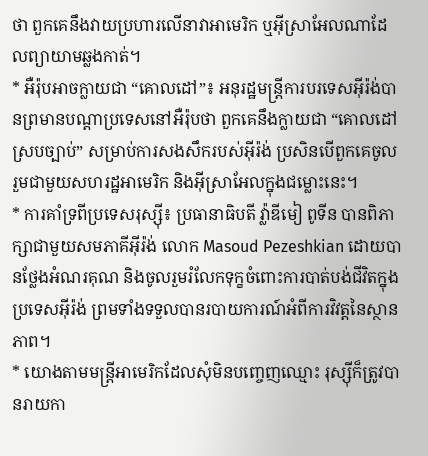ថា ពួកគេនឹងវាយប្រហារលើនាវាអាមេរិក ឬអ៊ីស្រាអែលណាដែលព្យាយាមឆ្លងកាត់។
* អឺរ៉ុបអាចក្លាយជា “គោលដៅ”៖ អនុរដ្ឋមន្ត្រីការបរទេសអ៊ីរ៉ង់បានព្រមានបណ្តាប្រទេសនៅអឺរ៉ុបថា ពួកគេនឹងក្លាយជា “គោលដៅស្របច្បាប់” សម្រាប់ការសងសឹករបស់អ៊ីរ៉ង់ ប្រសិនបើពួកគេចូលរួមជាមួយសហរដ្ឋអាមេរិក និងអ៊ីស្រាអែលក្នុងជម្លោះនេះ។
* ការគាំទ្រពីប្រទេសរុស្ស៊ី៖ ប្រធានាធិបតី វ្ល៉ាឌីមៀ ពូទីន បានពិភាក្សាជាមួយសមភាគីអ៊ីរ៉ង់ លោក Masoud Pezeshkian ដោយបានថ្លែងអំណរគុណ និងចូលរួមរំលែកទុក្ខចំពោះការបាត់បង់ជីវិតក្នុងប្រទេសអ៊ីរ៉ង់ ព្រមទាំងទទួលបានរបាយការណ៍អំពីការវិវត្តនៃស្ថានភាព។
* យោងតាមមន្ត្រីអាមេរិកដែលសុំមិនបញ្ចេញឈ្មោះ រុស្ស៊ីក៏ត្រូវបានរាយកា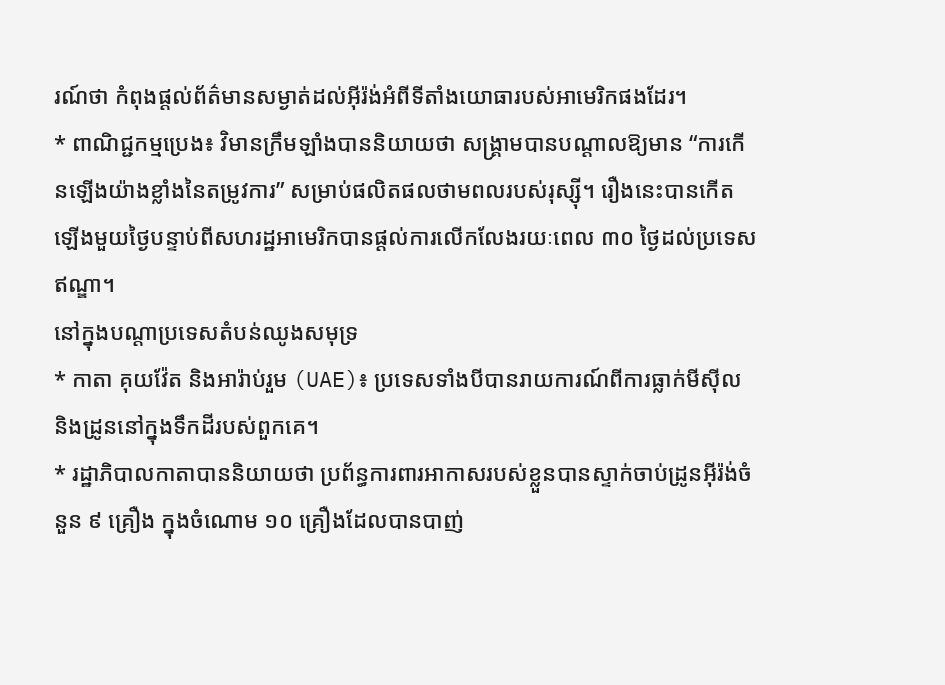រណ៍ថា កំពុងផ្តល់ព័ត៌មានសម្ងាត់ដល់អ៊ីរ៉ង់អំពីទីតាំងយោធារបស់អាមេរិកផងដែរ។
* ពាណិជ្ជកម្មប្រេង៖ វិមានក្រឹមឡាំងបាននិយាយថា សង្គ្រាមបានបណ្តាលឱ្យមាន “ការកើនឡើងយ៉ាងខ្លាំងនៃតម្រូវការ” សម្រាប់ផលិតផលថាមពលរបស់រុស្ស៊ី។ រឿងនេះបានកើតឡើងមួយថ្ងៃបន្ទាប់ពីសហរដ្ឋអាមេរិកបានផ្តល់ការលើកលែងរយៈពេល ៣០ ថ្ងៃដល់ប្រទេសឥណ្ឌា។
នៅក្នុងបណ្តាប្រទេសតំបន់ឈូងសមុទ្រ
* កាតា គុយវ៉ែត និងអារ៉ាប់រួម (UAE)៖ ប្រទេសទាំងបីបានរាយការណ៍ពីការធ្លាក់មីស៊ីល និងដ្រូននៅក្នុងទឹកដីរបស់ពួកគេ។
* រដ្ឋាភិបាលកាតាបាននិយាយថា ប្រព័ន្ធការពារអាកាសរបស់ខ្លួនបានស្ទាក់ចាប់ដ្រូនអ៊ីរ៉ង់ចំនួន ៩ គ្រឿង ក្នុងចំណោម ១០ គ្រឿងដែលបានបាញ់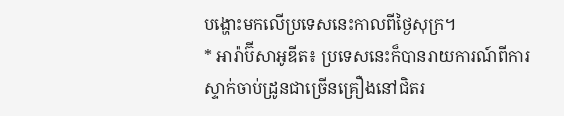បង្ហោះមកលើប្រទេសនេះកាលពីថ្ងៃសុក្រ។
* អារ៉ាប៊ីសាអូឌីត៖ ប្រទេសនេះក៏បានរាយការណ៍ពីការស្ទាក់ចាប់ដ្រូនជាច្រើនគ្រឿងនៅជិតរ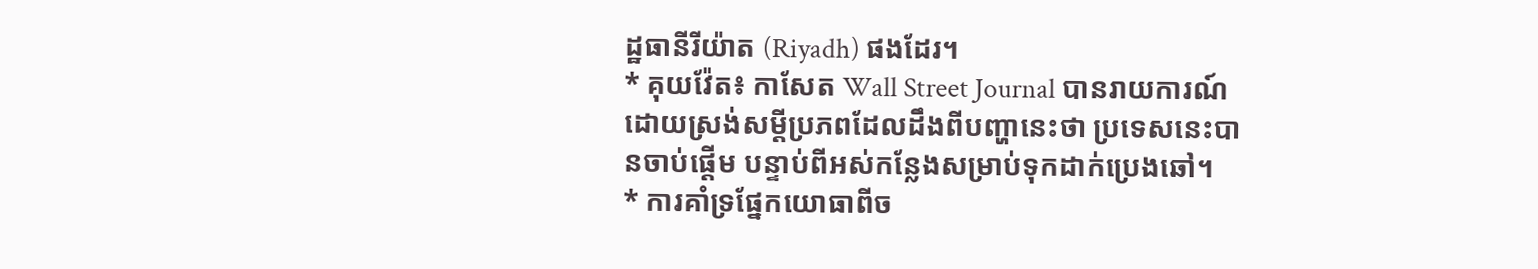ដ្ឋធានីរីយ៉ាត (Riyadh) ផងដែរ។
* គុយវ៉ែត៖ កាសែត Wall Street Journal បានរាយការណ៍ដោយស្រង់សម្តីប្រភពដែលដឹងពីបញ្ហានេះថា ប្រទេសនេះបានចាប់ផ្តើម បន្ទាប់ពីអស់កន្លែងសម្រាប់ទុកដាក់ប្រេងឆៅ។
* ការគាំទ្រផ្នែកយោធាពីច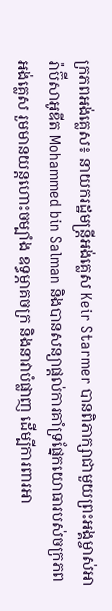ក្រភពអង់គ្លេស៖ នាយករដ្ឋមន្ត្រីអង់គ្លេស Keir Starmer បានពិភាក្សាជាមួយព្រះអង្គម្ចាស់អារ៉ាប៊ីសាអូឌីត Mohammed bin Salman និងបានសន្យាផ្តល់ការគាំទ្រផ្នែកយោធារបស់ចក្រភពអង់គ្លេស រួមមានយន្តហោះចម្បាំង ឧទ្ធម្ភាគចក្រ និងនាវាបំផ្លាញ ដើម្បីការពារអា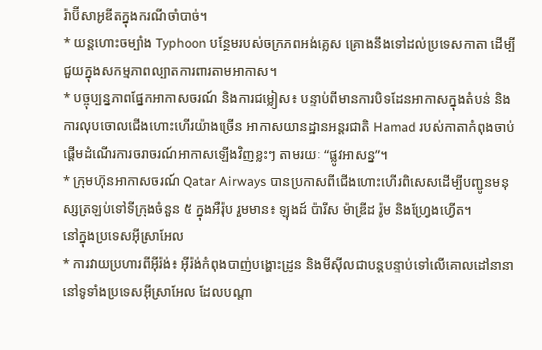រ៉ាប៊ីសាអូឌីតក្នុងករណីចាំបាច់។
* យន្តហោះចម្បាំង Typhoon បន្ថែមរបស់ចក្រភពអង់គ្លេស គ្រោងនឹងទៅដល់ប្រទេសកាតា ដើម្បីជួយក្នុងសកម្មភាពល្បាតការពារតាមអាកាស។
* បច្ចុប្បន្នភាពផ្នែកអាកាសចរណ៍ និងការជម្លៀស៖ បន្ទាប់ពីមានការបិទដែនអាកាសក្នុងតំបន់ និងការលុបចោលជើងហោះហើរយ៉ាងច្រើន អាកាសយានដ្ឋានអន្តរជាតិ Hamad របស់កាតាកំពុងចាប់ផ្តើមដំណើរការចរាចរណ៍អាកាសឡើងវិញខ្លះៗ តាមរយៈ “ផ្លូវអាសន្ន”។
* ក្រុមហ៊ុនអាកាសចរណ៍ Qatar Airways បានប្រកាសពីជើងហោះហើរពិសេសដើម្បីបញ្ជូនមនុស្សត្រឡប់ទៅទីក្រុងចំនួន ៥ ក្នុងអឺរ៉ុប រួមមាន៖ ឡុងដ៍ ប៉ារីស ម៉ាឌ្រីដ រ៉ូម និងហ្វ្រែងហ្វើត។
នៅក្នុងប្រទេសអ៊ីស្រាអែល
* ការវាយប្រហារពីអ៊ីរ៉ង់៖ អ៊ីរ៉ង់កំពុងបាញ់បង្ហោះដ្រូន និងមីស៊ីលជាបន្តបន្ទាប់ទៅលើគោលដៅនានានៅទូទាំងប្រទេសអ៊ីស្រាអែល ដែលបណ្តា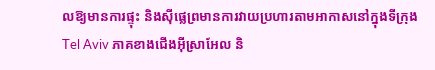លឱ្យមានការផ្ទុះ និងស៊ីផ្លេព្រមានការវាយប្រហារតាមអាកាសនៅក្នុងទីក្រុង Tel Aviv ភាគខាងជើងអ៊ីស្រាអែល និ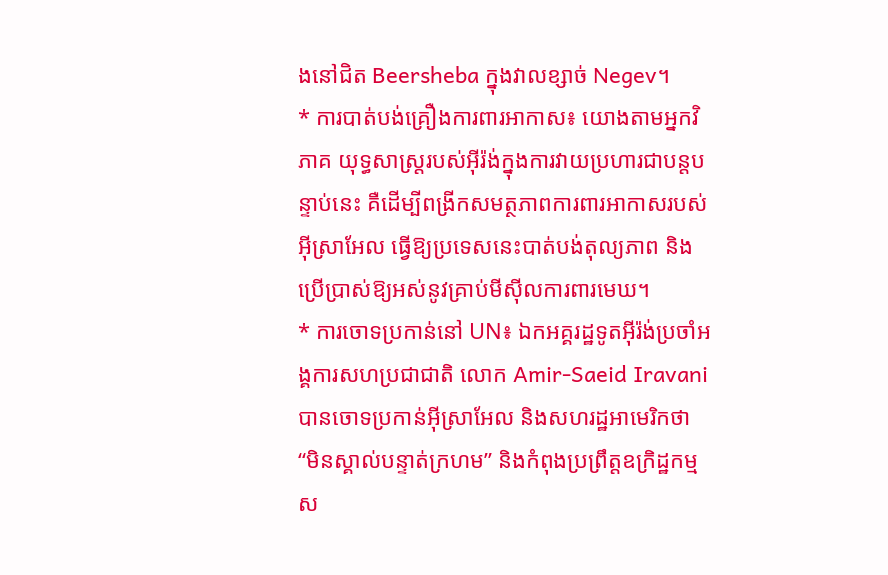ងនៅជិត Beersheba ក្នុងវាលខ្សាច់ Negev។
* ការបាត់បង់គ្រឿងការពារអាកាស៖ យោងតាមអ្នកវិភាគ យុទ្ធសាស្ត្ររបស់អ៊ីរ៉ង់ក្នុងការវាយប្រហារជាបន្តបន្ទាប់នេះ គឺដើម្បីពង្រីកសមត្ថភាពការពារអាកាសរបស់អ៊ីស្រាអែល ធ្វើឱ្យប្រទេសនេះបាត់បង់តុល្យភាព និងប្រើប្រាស់ឱ្យអស់នូវគ្រាប់មីស៊ីលការពារមេឃ។
* ការចោទប្រកាន់នៅ UN៖ ឯកអគ្គរដ្ឋទូតអ៊ីរ៉ង់ប្រចាំអង្គការសហប្រជាជាតិ លោក Amir-Saeid Iravani បានចោទប្រកាន់អ៊ីស្រាអែល និងសហរដ្ឋអាមេរិកថា “មិនស្គាល់បន្ទាត់ក្រហម” និងកំពុងប្រព្រឹត្តឧក្រិដ្ឋកម្មស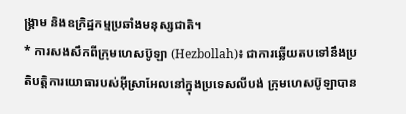ង្គ្រាម និងឧក្រិដ្ឋកម្មប្រឆាំងមនុស្សជាតិ។
* ការសងសឹកពីក្រុមហេសប៊ូឡា (Hezbollah)៖ ជាការឆ្លើយតបទៅនឹងប្រតិបត្តិការយោធារបស់អ៊ីស្រាអែលនៅក្នុងប្រទេសលីបង់ ក្រុមហេសប៊ូឡាបាន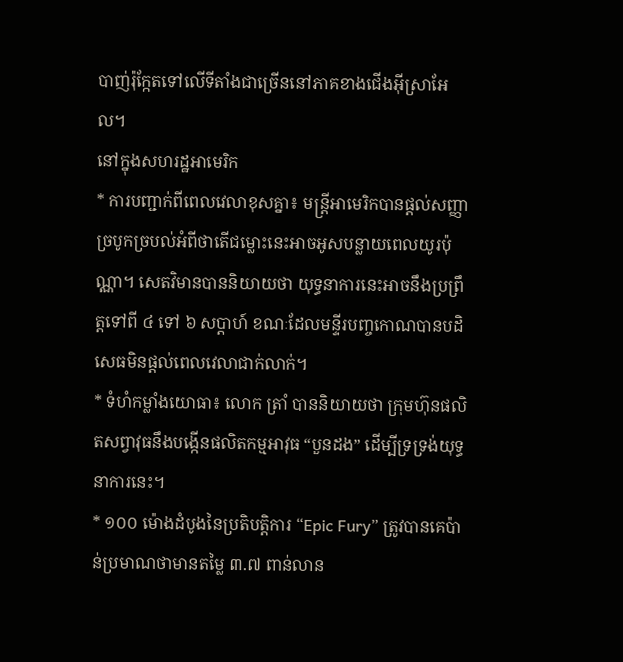បាញ់រ៉ុក្កែតទៅលើទីតាំងជាច្រើននៅភាគខាងជើងអ៊ីស្រាអែល។
នៅក្នុងសហរដ្ឋអាមេរិក
* ការបញ្ជាក់ពីពេលវេលាខុសគ្នា៖ មន្ត្រីអាមេរិកបានផ្តល់សញ្ញាច្របូកច្របល់អំពីថាតើជម្លោះនេះអាចអូសបន្លាយពេលយូរប៉ុណ្ណា។ សេតវិមានបាននិយាយថា យុទ្ធនាការនេះអាចនឹងប្រព្រឹត្តទៅពី ៤ ទៅ ៦ សប្តាហ៍ ខណៈដែលមន្ទីរបញ្ចកោណបានបដិសេធមិនផ្តល់ពេលវេលាជាក់លាក់។
* ទំហំកម្លាំងយោធា៖ លោក ត្រាំ បាននិយាយថា ក្រុមហ៊ុនផលិតសព្វាវុធនឹងបង្កើនផលិតកម្មអាវុធ “បួនដង” ដើម្បីទ្រទ្រង់យុទ្ធនាការនេះ។
* ១០០ ម៉ោងដំបូងនៃប្រតិបត្តិការ “Epic Fury” ត្រូវបានគេប៉ាន់ប្រមាណថាមានតម្លៃ ៣.៧ ពាន់លាន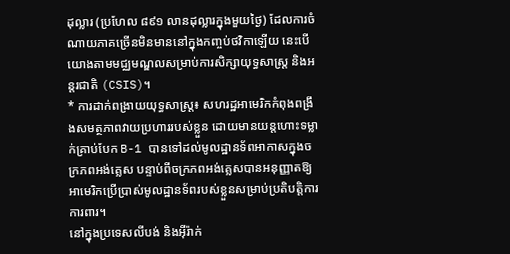ដុល្លារ (ប្រហែល ៨៩១ លានដុល្លារក្នុងមួយថ្ងៃ) ដែលការចំណាយភាគច្រើនមិនមាននៅក្នុងកញ្ចប់ថវិកាឡើយ នេះបើយោងតាមមជ្ឈមណ្ឌលសម្រាប់ការសិក្សាយុទ្ធសាស្ត្រ និងអន្តរជាតិ (CSIS)។
* ការដាក់ពង្រាយយុទ្ធសាស្ត្រ៖ សហរដ្ឋអាមេរិកកំពុងពង្រឹងសមត្ថភាពវាយប្រហាររបស់ខ្លួន ដោយមានយន្តហោះទម្លាក់គ្រាប់បែក B-1 បានទៅដល់មូលដ្ឋានទ័ពអាកាសក្នុងចក្រភពអង់គ្លេស បន្ទាប់ពីចក្រភពអង់គ្លេសបានអនុញ្ញាតឱ្យអាមេរិកប្រើប្រាស់មូលដ្ឋានទ័ពរបស់ខ្លួនសម្រាប់ប្រតិបត្តិការការពារ។
នៅក្នុងប្រទេសលីបង់ និងអ៊ីរ៉ាក់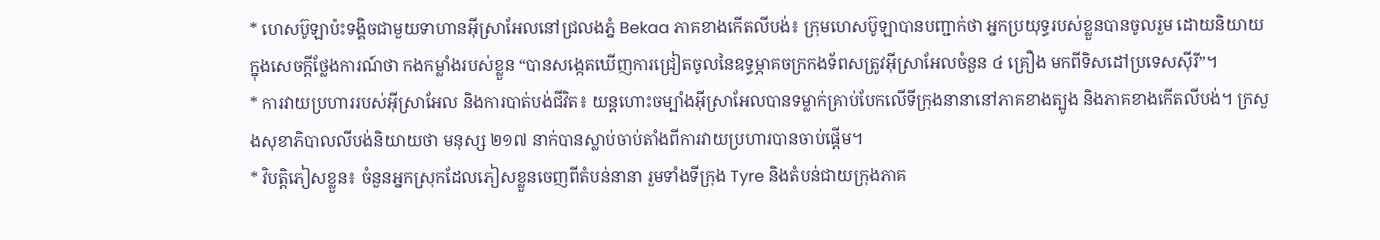* ហេសប៊ូឡាប៉ះទង្គិចជាមួយទាហានអ៊ីស្រាអែលនៅជ្រលងភ្នំ Bekaa ភាគខាងកើតលីបង់៖ ក្រុមហេសប៊ូឡាបានបញ្ជាក់ថា អ្នកប្រយុទ្ធរបស់ខ្លួនបានចូលរួម ដោយនិយាយក្នុងសេចក្តីថ្លែងការណ៍ថា កងកម្លាំងរបស់ខ្លួន “បានសង្កេតឃើញការជ្រៀតចូលនៃឧទ្ធម្ភាគចក្រកងទ័ពសត្រូវអ៊ីស្រាអែលចំនួន ៤ គ្រឿង មកពីទិសដៅប្រទេសស៊ីរី”។
* ការវាយប្រហាររបស់អ៊ីស្រាអែល និងការបាត់បង់ជីវិត៖ យន្តហោះចម្បាំងអ៊ីស្រាអែលបានទម្លាក់គ្រាប់បែកលើទីក្រុងនានានៅភាគខាងត្បូង និងភាគខាងកើតលីបង់។ ក្រសួងសុខាភិបាលលីបង់និយាយថា មនុស្ស ២១៧ នាក់បានស្លាប់ចាប់តាំងពីការវាយប្រហារបានចាប់ផ្តើម។
* វិបត្តិភៀសខ្លួន៖ ចំនួនអ្នកស្រុកដែលភៀសខ្លួនចេញពីតំបន់នានា រួមទាំងទីក្រុង Tyre និងតំបន់ជាយក្រុងភាគ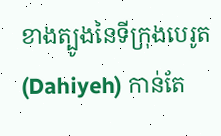ខាងត្បូងនៃទីក្រុងបេរូត (Dahiyeh) កាន់តែ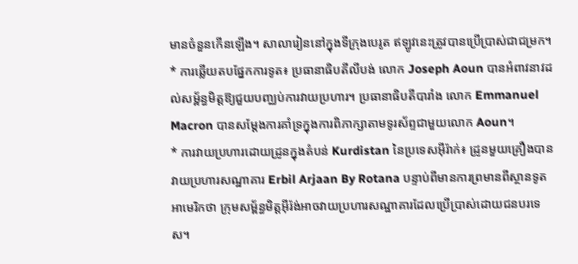មានចំនួនកើនឡើង។ សាលារៀននៅក្នុងទីក្រុងបេរូត ឥឡូវនេះត្រូវបានប្រើប្រាស់ជាជម្រក។
* ការឆ្លើយតបផ្នែកការទូត៖ ប្រធានាធិបតីលីបង់ លោក Joseph Aoun បានអំពាវនាវដល់សម្ព័ន្ធមិត្តឱ្យជួយបញ្ឈប់ការវាយប្រហារ។ ប្រធានាធិបតីបារាំង លោក Emmanuel Macron បានសម្តែងការគាំទ្រក្នុងការពិភាក្សាតាមទូរស័ព្ទជាមួយលោក Aoun។
* ការវាយប្រហារដោយដ្រូនក្នុងតំបន់ Kurdistan នៃប្រទេសអ៊ីរ៉ាក់៖ ដ្រូនមួយគ្រឿងបានវាយប្រហារសណ្ឋាគារ Erbil Arjaan By Rotana បន្ទាប់ពីមានការព្រមានពីស្ថានទូតអាមេរិកថា ក្រុមសម្ព័ន្ធមិត្តអ៊ីរ៉ង់អាចវាយប្រហារសណ្ឋាគារដែលប្រើប្រាស់ដោយជនបរទេស។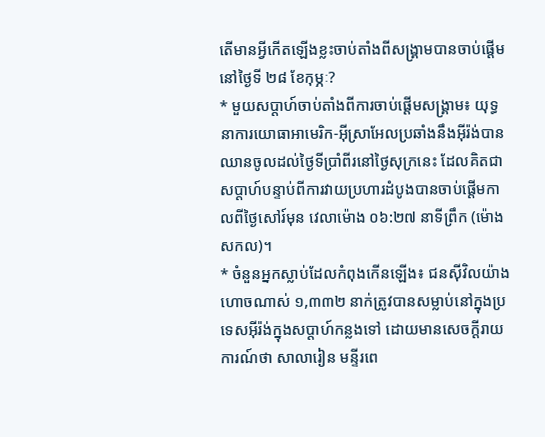តើមានអ្វីកើតឡើងខ្លះចាប់តាំងពីសង្គ្រាមបានចាប់ផ្តើមនៅថ្ងៃទី ២៨ ខែកុម្ភៈ?
* មួយសប្តាហ៍ចាប់តាំងពីការចាប់ផ្តើមសង្គ្រាម៖ យុទ្ធនាការយោធាអាមេរិក-អ៊ីស្រាអែលប្រឆាំងនឹងអ៊ីរ៉ង់បានឈានចូលដល់ថ្ងៃទីប្រាំពីរនៅថ្ងៃសុក្រនេះ ដែលគិតជាសប្តាហ៍បន្ទាប់ពីការវាយប្រហារដំបូងបានចាប់ផ្តើមកាលពីថ្ងៃសៅរ៍មុន វេលាម៉ោង ០៦:២៧ នាទីព្រឹក (ម៉ោងសកល)។
* ចំនួនអ្នកស្លាប់ដែលកំពុងកើនឡើង៖ ជនស៊ីវិលយ៉ាងហោចណាស់ ១,៣៣២ នាក់ត្រូវបានសម្លាប់នៅក្នុងប្រទេសអ៊ីរ៉ង់ក្នុងសប្តាហ៍កន្លងទៅ ដោយមានសេចក្តីរាយការណ៍ថា សាលារៀន មន្ទីរពេ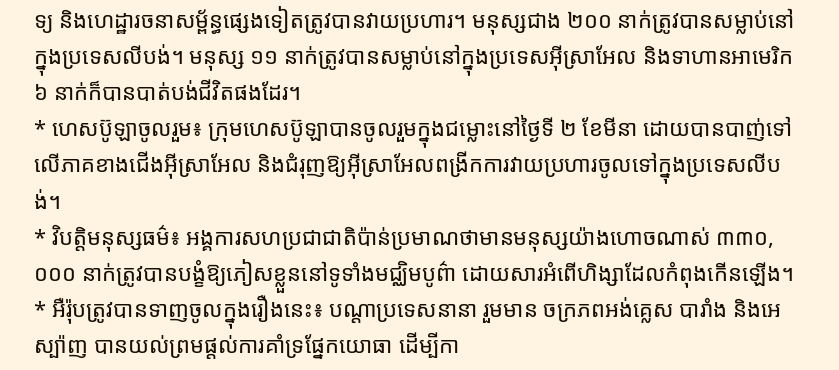ទ្យ និងហេដ្ឋារចនាសម្ព័ន្ធផ្សេងទៀតត្រូវបានវាយប្រហារ។ មនុស្សជាង ២០០ នាក់ត្រូវបានសម្លាប់នៅក្នុងប្រទេសលីបង់។ មនុស្ស ១១ នាក់ត្រូវបានសម្លាប់នៅក្នុងប្រទេសអ៊ីស្រាអែល និងទាហានអាមេរិក ៦ នាក់ក៏បានបាត់បង់ជីវិតផងដែរ។
* ហេសប៊ូឡាចូលរួម៖ ក្រុមហេសប៊ូឡាបានចូលរួមក្នុងជម្លោះនៅថ្ងៃទី ២ ខែមីនា ដោយបានបាញ់ទៅលើភាគខាងជើងអ៊ីស្រាអែល និងជំរុញឱ្យអ៊ីស្រាអែលពង្រីកការវាយប្រហារចូលទៅក្នុងប្រទេសលីបង់។
* វិបត្តិមនុស្សធម៌៖ អង្គការសហប្រជាជាតិប៉ាន់ប្រមាណថាមានមនុស្សយ៉ាងហោចណាស់ ៣៣០,០០០ នាក់ត្រូវបានបង្ខំឱ្យភៀសខ្លួននៅទូទាំងមជ្ឈិមបូព៌ា ដោយសារអំពើហិង្សាដែលកំពុងកើនឡើង។
* អឺរ៉ុបត្រូវបានទាញចូលក្នុងរឿងនេះ៖ បណ្តាប្រទេសនានា រួមមាន ចក្រភពអង់គ្លេស បារាំង និងអេស្ប៉ាញ បានយល់ព្រមផ្តល់ការគាំទ្រផ្នែកយោធា ដើម្បីកា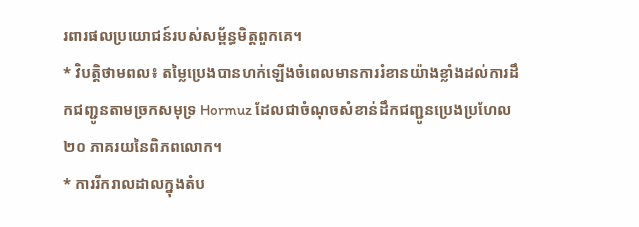រពារផលប្រយោជន៍របស់សម្ព័ន្ធមិត្តពួកគេ។
* វិបត្តិថាមពល៖ តម្លៃប្រេងបានហក់ឡើងចំពេលមានការរំខានយ៉ាងខ្លាំងដល់ការដឹកជញ្ជូនតាមច្រកសមុទ្រ Hormuz ដែលជាចំណុចសំខាន់ដឹកជញ្ជូនប្រេងប្រហែល ២០ ភាគរយនៃពិភពលោក។
* ការរីករាលដាលក្នុងតំប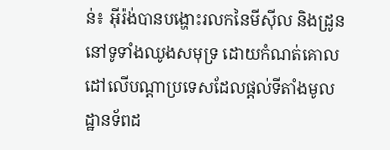ន់៖ អ៊ីរ៉ង់បានបង្ហោះរលកនៃមីស៊ីល និងដ្រូននៅទូទាំងឈូងសមុទ្រ ដោយកំណត់គោលដៅលើបណ្តាប្រទេសដែលផ្តល់ទីតាំងមូលដ្ឋានទ័ពដ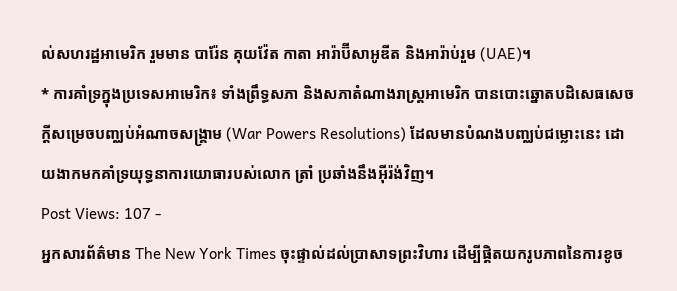ល់សហរដ្ឋអាមេរិក រួមមាន បារ៉ែន គុយវ៉ែត កាតា អារ៉ាប៊ីសាអូឌីត និងអារ៉ាប់រួម (UAE)។
* ការគាំទ្រក្នុងប្រទេសអាមេរិក៖ ទាំងព្រឹទ្ធសភា និងសភាតំណាងរាស្ត្រអាមេរិក បានបោះឆ្នោតបដិសេធសេចក្តីសម្រេចបញ្ឈប់អំណាចសង្គ្រាម (War Powers Resolutions) ដែលមានបំណងបញ្ឈប់ជម្លោះនេះ ដោយងាកមកគាំទ្រយុទ្ធនាការយោធារបស់លោក ត្រាំ ប្រឆាំងនឹងអ៊ីរ៉ង់វិញ។
Post Views: 107 -
អ្នកសារព័ត៌មាន The New York Times ចុះផ្ទាល់ដល់ប្រាសាទព្រះវិហារ ដើម្បីផ្ដិតយករូបភាពនៃការខូច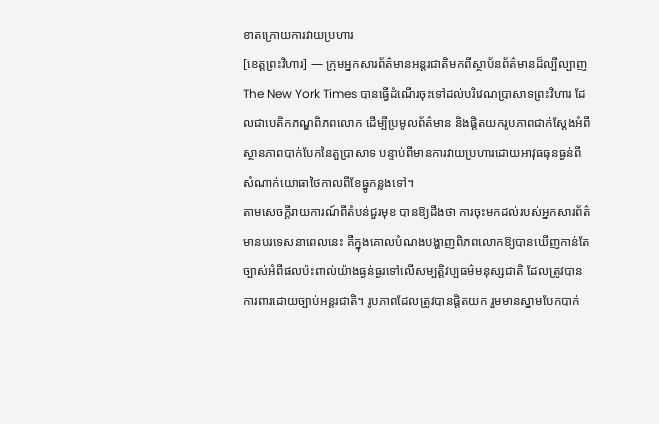ខាតក្រោយការវាយប្រហារ
[ខេត្តព្រះវិហារ] — ក្រុមអ្នកសារព័ត៌មានអន្តរជាតិមកពីស្ថាប័នព័ត៌មានដ៏ល្បីល្បាញ The New York Times បានធ្វើដំណើរចុះទៅដល់បរិវេណប្រាសាទព្រះវិហារ ដែលជាបេតិកភណ្ឌពិភពលោក ដើម្បីប្រមូលព័ត៌មាន និងផ្ដិតយករូបភាពជាក់ស្ដែងអំពីស្ថានភាពបាក់បែកនៃតួប្រាសាទ បន្ទាប់ពីមានការវាយប្រហារដោយអាវុធធុនធ្ងន់ពីសំណាក់យោធាថៃកាលពីខែធ្នូកន្លងទៅ។
តាមសេចក្ដីរាយការណ៍ពីតំបន់ជួរមុខ បានឱ្យដឹងថា ការចុះមកដល់របស់អ្នកសារព័ត៌មានបរទេសនាពេលនេះ គឺក្នុងគោលបំណងបង្ហាញពិភពលោកឱ្យបានឃើញកាន់តែច្បាស់អំពីផលប៉ះពាល់យ៉ាងធ្ងន់ធ្ងរទៅលើសម្បត្តិវប្បធម៌មនុស្សជាតិ ដែលត្រូវបានការពារដោយច្បាប់អន្តរជាតិ។ រូបភាពដែលត្រូវបានផ្ដិតយក រួមមានស្នាមបែកបាក់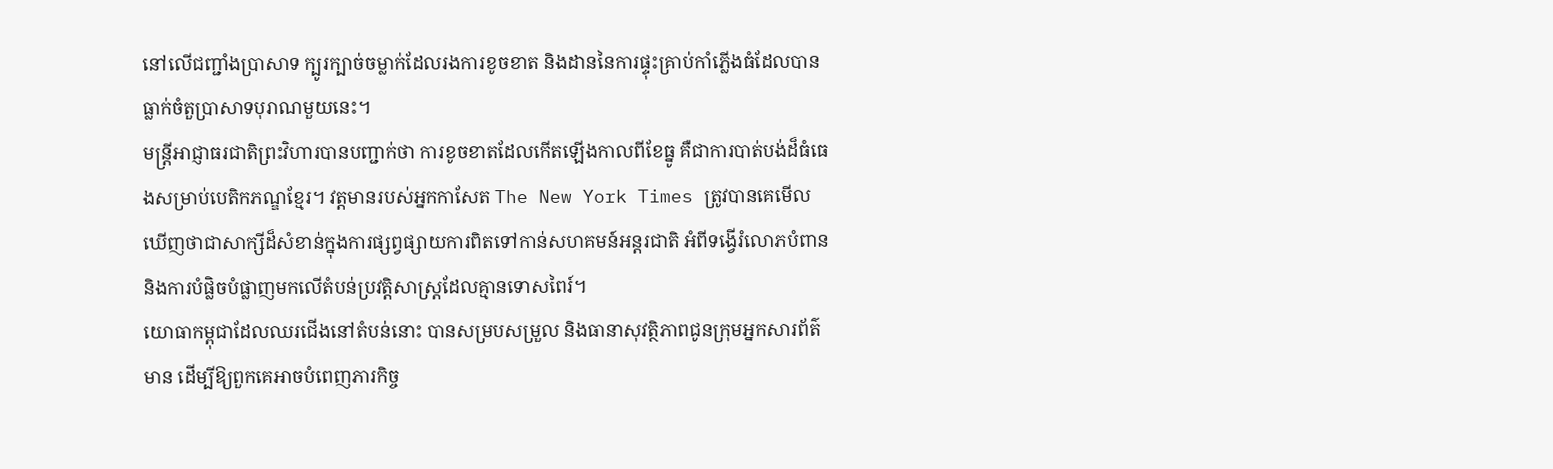នៅលើជញ្ជាំងប្រាសាទ ក្បូរក្បាច់ចម្លាក់ដែលរងការខូចខាត និងដាននៃការផ្ទុះគ្រាប់កាំភ្លើងធំដែលបានធ្លាក់ចំតួប្រាសាទបុរាណមួយនេះ។
មន្ត្រីអាជ្ញាធរជាតិព្រះវិហារបានបញ្ជាក់ថា ការខូចខាតដែលកើតឡើងកាលពីខែធ្នូ គឺជាការបាត់បង់ដ៏ធំធេងសម្រាប់បេតិកភណ្ឌខ្មែរ។ វត្តមានរបស់អ្នកកាសែត The New York Times ត្រូវបានគេមើលឃើញថាជាសាក្សីដ៏សំខាន់ក្នុងការផ្សព្វផ្សាយការពិតទៅកាន់សហគមន៍អន្តរជាតិ អំពីទង្វើរំលោភបំពាន និងការបំផ្លិចបំផ្លាញមកលើតំបន់ប្រវត្តិសាស្ត្រដែលគ្មានទោសពៃរ៍។
យោធាកម្ពុជាដែលឈរជើងនៅតំបន់នោះ បានសម្របសម្រួល និងធានាសុវត្ថិភាពជូនក្រុមអ្នកសារព័ត៌មាន ដើម្បីឱ្យពួកគេអាចបំពេញភារកិច្ច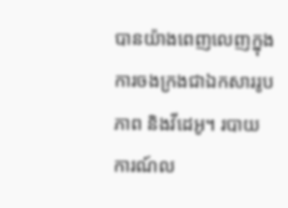បានយ៉ាងពេញលេញក្នុងការចងក្រងជាឯកសាររូបភាព និងវីដេអូ។ របាយការណ៍ល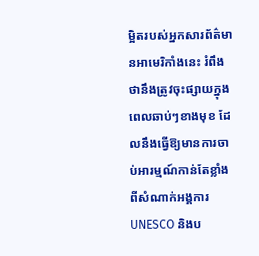ម្អិតរបស់អ្នកសារព័ត៌មានអាមេរិកាំងនេះ រំពឹងថានឹងត្រូវចុះផ្សាយក្នុងពេលឆាប់ៗខាងមុខ ដែលនឹងធ្វើឱ្យមានការចាប់អារម្មណ៍កាន់តែខ្លាំងពីសំណាក់អង្គការ UNESCO និងប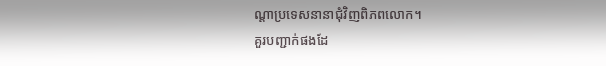ណ្ដាប្រទេសនានាជុំវិញពិភពលោក។
គួរបញ្ជាក់ផងដែ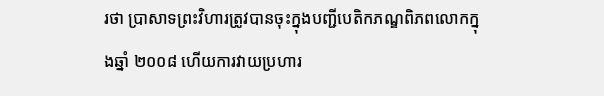រថា ប្រាសាទព្រះវិហារត្រូវបានចុះក្នុងបញ្ជីបេតិកភណ្ឌពិភពលោកក្នុងឆ្នាំ ២០០៨ ហើយការវាយប្រហារ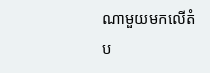ណាមួយមកលើតំប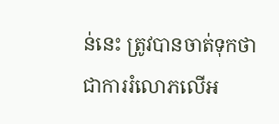ន់នេះ ត្រូវបានចាត់ទុកថាជាការរំលោភលើអ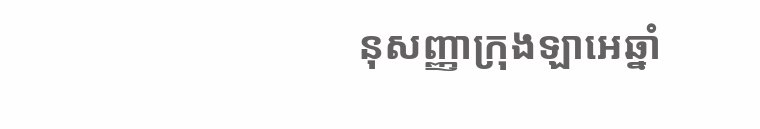នុសញ្ញាក្រុងឡាអេឆ្នាំ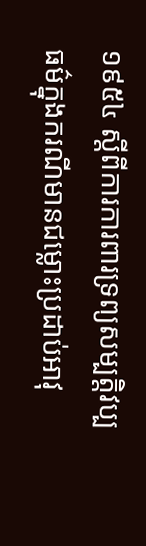១៩៥៤ ស្តីពីការការពារទ្រព្យសម្បត្តិវប្បធម៌ក្នុងករណីមានជម្លោះប្រដាប់អាវុ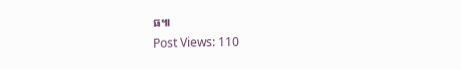ធ៕
Post Views: 110